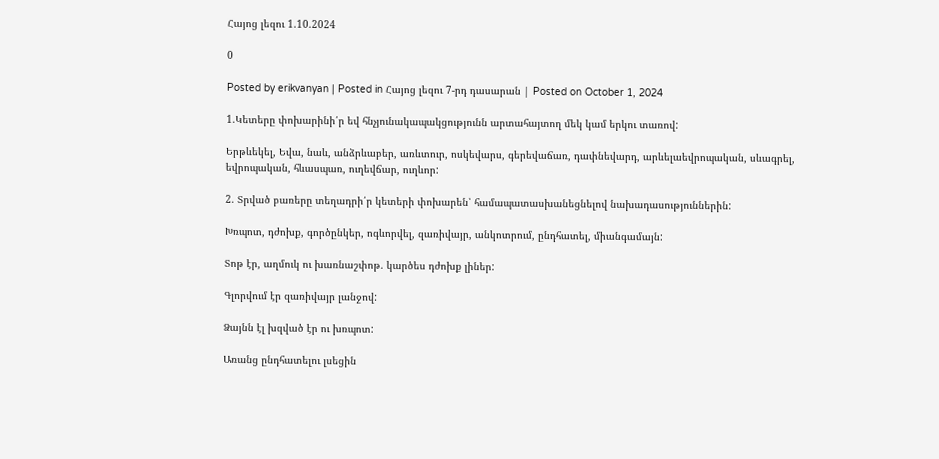Հայոց լեզու 1.10.2024

0

Posted by erikvanyan | Posted in Հայոց լեզու 7-րդ դասարան | Posted on October 1, 2024

1.Կետերը փոխարինի՛ր եվ հնչյունակապակցությունն արտահայտող մեկ կամ երկու տառով:

Երթևեկել, Եվա, նաև, անձրևաբեր, առևտուր, ոսկեվարս, գերեվաճառ, դափնեվարդ, արևելաեվրոպական, սևագրել, եվրոպական, հևասպառ, ուղեվճար, ուղևոր:

2. Տրված բառերը տեղադրի՛ր կետերի փոխարեն՝ համապատասխանեցնելով նախադասություններին:

Խռպոտ, դժոխք, գործընկեր, ոգևորվել, զառիվայր, անկոտրում, ընդհատել, միանգամայն:

Տոթ էր, աղմուկ ու խառնաշփոթ. կարծես դժոխք լիներ:

Գլորվում էր զառիվայր լանջով:

Ձայնն էլ խզված էր ու խռպոտ:

Առանց ընդհատելու լսեցին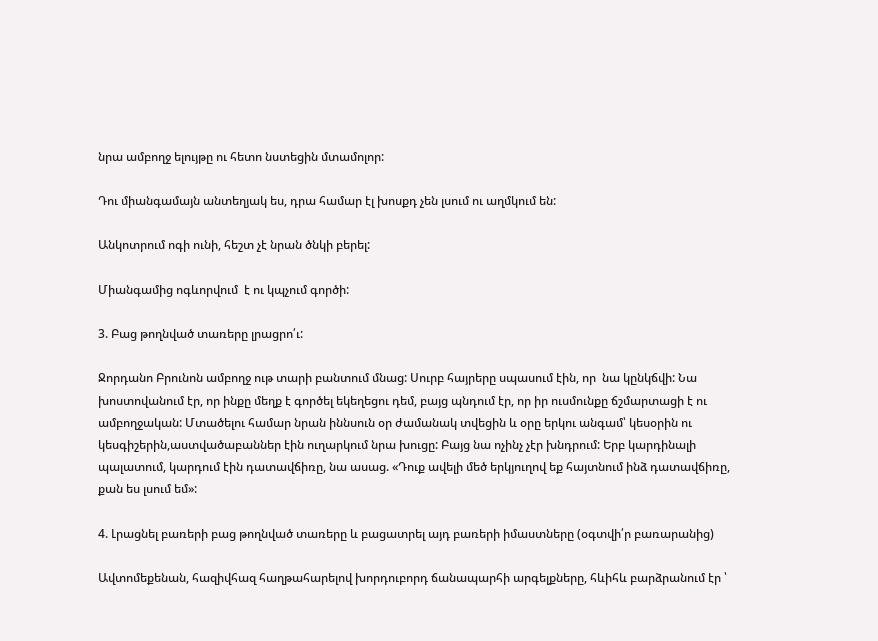նրա ամբողջ ելույթը ու հետո նստեցին մտամոլոր:

Դու միանգամայն անտեղյակ ես, դրա համար էլ խոսքդ չեն լսում ու աղմկում են:

Անկոտրում ոգի ունի, հեշտ չէ նրան ծնկի բերել:

Միանգամից ոգևորվում  է ու կպչում գործի:

3. Բաց թողնված տառերը լրացրո՛ւ:

Ջորդանո Բրունոն ամբողջ ութ տարի բանտում մնաց: Սուրբ հայրերը սպասում էին, որ  նա կընկճվի: Նա խոստովանում էր, որ ինքը մեղք է գործել եկեղեցու դեմ, բայց պնդում էր, որ իր ուսմունքը ճշմարտացի է ու ամբողջական: Մտածելու համար նրան իննսուն օր ժամանակ տվեցին և օրը երկու անգամ՝ կեսօրին ու կեսգիշերին,աստվածաբաններ էին ուղարկում նրա խուցը: Բայց նա ոչինչ չէր խնդրում: Երբ կարդինալի պալատում, կարդում էին դատավճիռը, նա ասաց. «Դուք ավելի մեծ երկյուղով եք հայտնում ինձ դատավճիռը, քան ես լսում եմ»:

4. Լրացնել բառերի բաց թողնված տառերը և բացատրել այդ բառերի իմաստները (օգտվի՛ր բառարանից)

Ավտոմեքենան, հազիվհազ հաղթահարելով խորդուբորդ ճանապարհի արգելքները, հևիհև բարձրանում էր ՝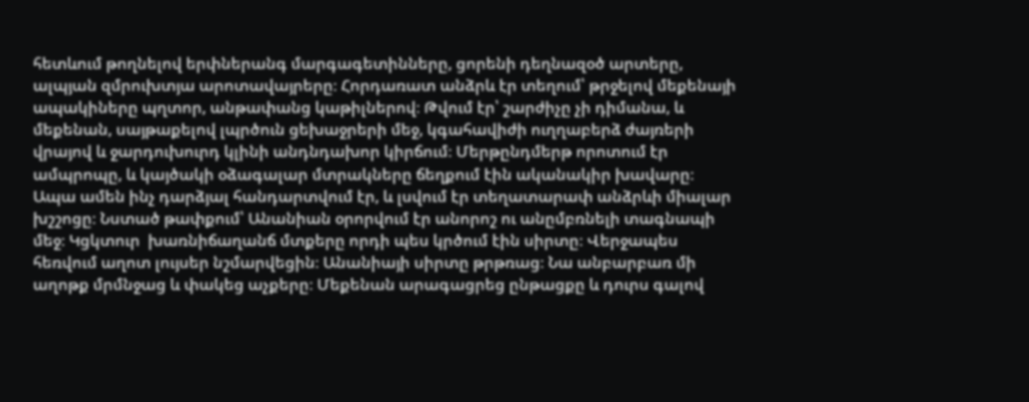հետևում թողնելով երփներանգ մարգագետինները, ցորենի դեղնազօծ արտերը, ալպյան զմրուխտյա արոտավայրերը։ Հորդառատ անձրև էր տեղում՝ թրջելով մեքենայի ապակիները պղտոր, անթափանց կաթիլներով։ Թվում էր՝ շարժիչը չի դիմանա, և մեքենան, սայթաքելով լպրծուն ցեխաջրերի մեջ, կգահավիժի ուղղաբերձ ժայռերի վրայով և ջարդուխուրդ կլինի անդնդախոր կիրճում։ Մերթընդմերթ որոտում էր ամպրոպը, և կայծակի օձագալար մտրակները ճեղքում էին ականակիր խավարը։ Ապա ամեն ինչ դարձյալ հանդարտվում էր, և լսվում էր տեղատարափ անձրևի միալար խշշոցը։ Նստած թափքում՝ Անանիան օրորվում էր անորոշ ու անըմբռնելի տագնապի մեջ։ Կցկտուր  խառնիճաղանճ մտքերը որդի պես կրծում էին սիրտը։ Վերջապես հեռվում աղոտ լույսեր նշմարվեցին։ Անանիայի սիրտը թրթռաց։ Նա անբարբառ մի աղոթք մրմնջաց և փակեց աչքերը։ Մեքենան արագացրեց ընթացքը և դուրս գալով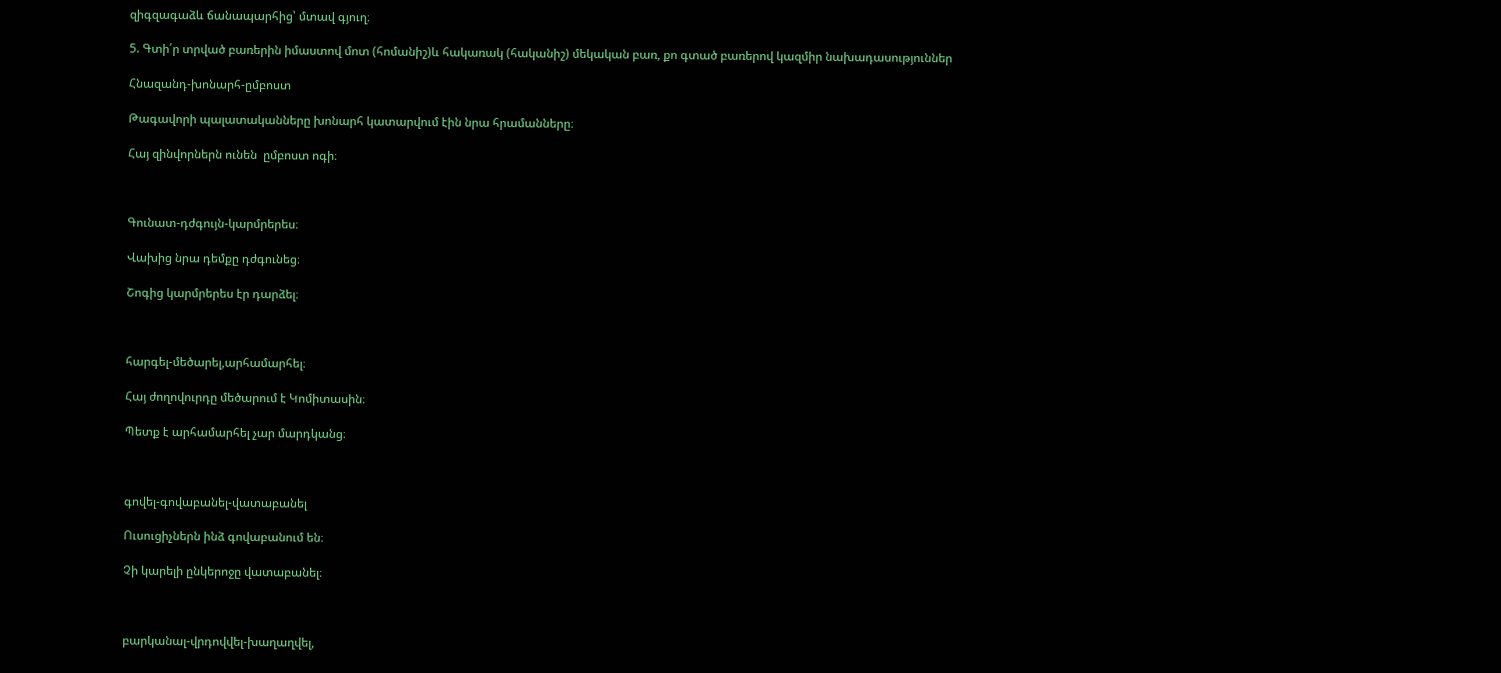զիգզագաձև ճանապարհից՝ մտավ գյուղ։

5. Գտի՛ր տրված բառերին իմաստով մոտ (հոմանիշ)և հակառակ (հականիշ) մեկական բառ, քո գտած բառերով կազմիր նախադասություններ

Հնազանդ-խոնարհ-ըմբոստ

Թագավորի պալատականները խոնարհ կատարվում էին նրա հրամանները։

Հայ զինվորներն ունեն  ըմբոստ ոգի։



Գունատ-դժգույն-կարմրերես։

Վախից նրա դեմքը դժգունեց։

Շոգից կարմրերես էր դարձել։



հարգել-մեծարել,արհամարհել։

Հայ ժողովուրդը մեծարում է Կոմիտասին։

Պետք է արհամարհել չար մարդկանց։



գովել-գովաբանել-վատաբանել

Ուսուցիչներն ինձ գովաբանում են։

Չի կարելի ընկերոջը վատաբանել։



բարկանալ-վրդովվել-խաղաղվել,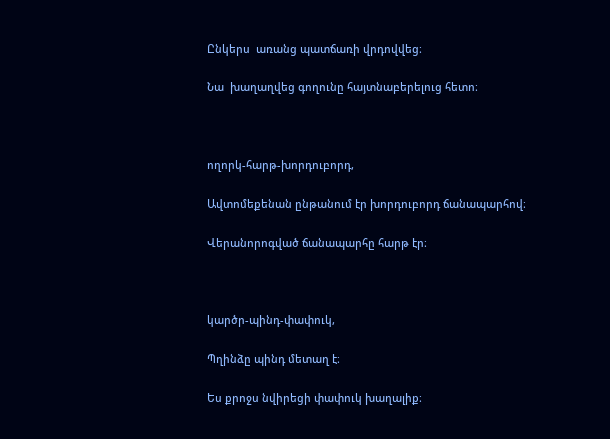Ընկերս  առանց պատճառի վրդովվեց։

Նա  խաղաղվեց գողունը հայտնաբերելուց հետո։



ողորկ-հարթ-խորդուբորդ,

Ավտոմեքենան ընթանում էր խորդուբորդ ճանապարհով։

Վերանորոգված ճանապարհը հարթ էր։



կարծր-պինդ-փափուկ,

Պղինձը պինդ մետաղ է։

Ես քրոջս նվիրեցի փափուկ խաղալիք։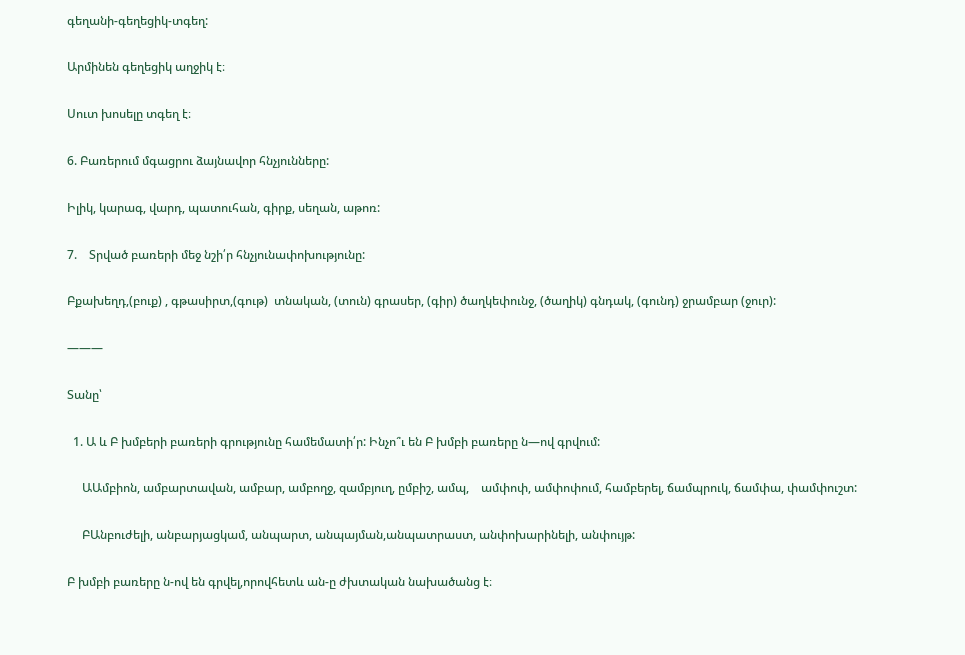գեղանի-գեղեցիկ-տգեղ:

Արմինեն գեղեցիկ աղջիկ է։

Սուտ խոսելը տգեղ է։

6. Բառերում մգացրու ձայնավոր հնչյունները:

Իլիկ, կարագ, վարդ, պատուհան, գիրք, սեղան, աթոռ:

7.    Տրված բառերի մեջ նշի՛ր հնչյունափոխությունը:

Բքախեղդ,(բուք) , գթասիրտ,(գութ)  տնական, (տուն) գրասեր, (գիր) ծաղկեփունջ, (ծաղիկ) գնդակ, (գունդ) ջրամբար (ջուր):

———

Տանը՝

  1. Ա և Բ խմբերի բառերի գրությունը համեմատի՛ր: Ինչո՞ւ են Բ խմբի բառերը ն—ով գրվում:

     ԱԱմբիոն, ամբարտավան, ամբար, ամբողջ, զամբյուղ, ըմբիշ, ամպ,    ամփոփ, ամփոփում, համբերել, ճամպրուկ, ճամփա, փամփուշտ:

     ԲԱնբուժելի, անբարյացկամ, անպարտ, անպայման,անպատրաստ, անփոխարինելի, անփույթ:

Բ խմբի բառերը ն-ով են գրվել,որովհետև ան-ը ժխտական նախածանց է։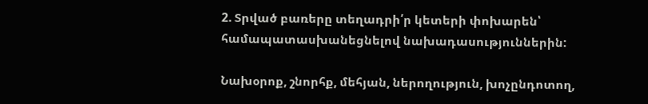2. Տրված բառերը տեղադրի՛ր կետերի փոխարեն՝ համապատասխանեցնելով նախադասություններին:

Նախօրոք, շնորհք, մեհյան, ներողություն, խոչընդոտող,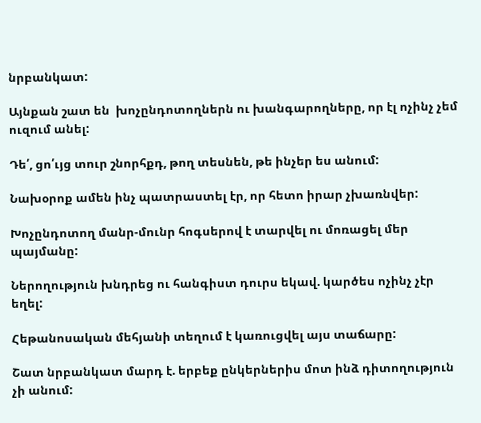նրբանկատ:

Այնքան շատ են  խոչընդոտողներն ու խանգարողները, որ էլ ոչինչ չեմ ուզում անել:

Դե՛, ցո՛ւյց տուր շնորհքդ, թող տեսնեն, թե ինչեր ես անում:

Նախօրոք ամեն ինչ պատրաստել էր, որ հետո իրար չխառնվեր:

Խոչընդոտող մանր-մունր հոգսերով է տարվել ու մոռացել մեր պայմանը:

Ներողություն խնդրեց ու հանգիստ դուրս եկավ. կարծես ոչինչ չէր եղել:

Հեթանոսական մեհյանի տեղում է կառուցվել այս տաճարը:

Շատ նրբանկատ մարդ է. երբեք ընկերներիս մոտ ինձ դիտողություն չի անում: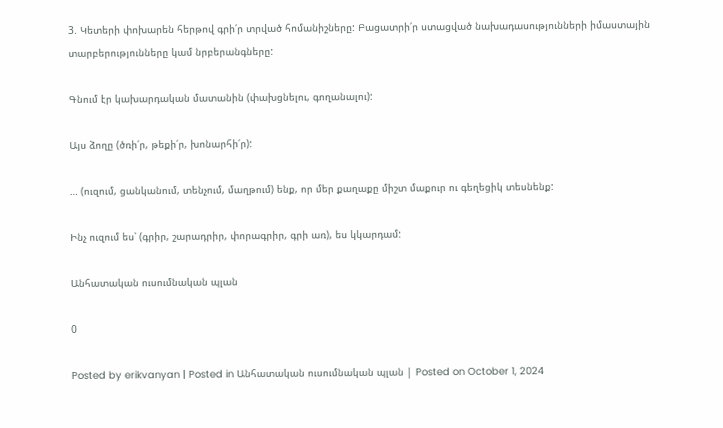3. Կետերի փոխարեն հերթով գրի՛ր տրված հոմանիշները: Բացատրի՛ր ստացված նախադասությունների իմաստային տարբերությունները կամ նրբերանգները:

Գնում էր կախարդական մատանին (փախցնելու, գողանալու):

Այս ձողը (ծռի՛ր, թեքի՛ր, խոնարհի՛ր):

… (ուզում, ցանկանում, տենչում, մաղթում) ենք, որ մեր քաղաքը միշտ մաքուր ու գեղեցիկ տեսնենք:

Ինչ ուզում ես՝ (գրիր, շարադրիր, փորագրիր, գրի առ), ես կկարդամ:

Անհատական ուսումնական պլան

0

Posted by erikvanyan | Posted in Անհատական ուսումնական պլան | Posted on October 1, 2024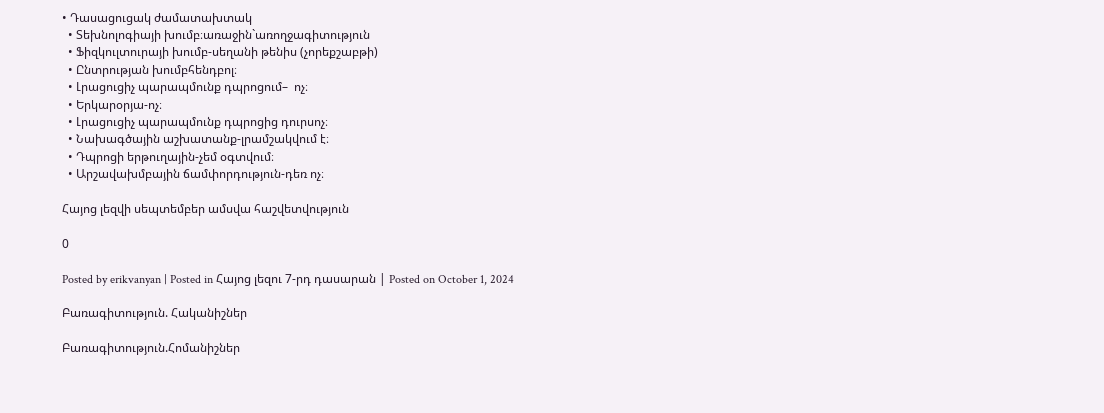• Դասացուցակ ժամատախտակ
  • Տեխնոլոգիայի խումբ։առաջին`առողջագիտություն
  • Ֆիզկուլտուրայի խումբ-սեղանի թենիս (չորեքշաբթի)
  • Ընտրության խումբհենդբոլ։
  • Լրացուցիչ պարապմունք դպրոցում–  ոչ։
  • Երկարօրյա-ոչ։
  • Լրացուցիչ պարապմունք դպրոցից դուրսոչ։
  • Նախագծային աշխատանք-լրամշակվում է։
  • Դպրոցի երթուղային-չեմ օգտվում։
  • Արշավախմբային ճամփորդություն-դեռ ոչ։

Հայոց լեզվի սեպտեմբեր ամսվա հաշվետվություն

0

Posted by erikvanyan | Posted in Հայոց լեզու 7-րդ դասարան | Posted on October 1, 2024

Բառագիտություն. Հականիշներ

Բառագիտություն.Հոմանիշներ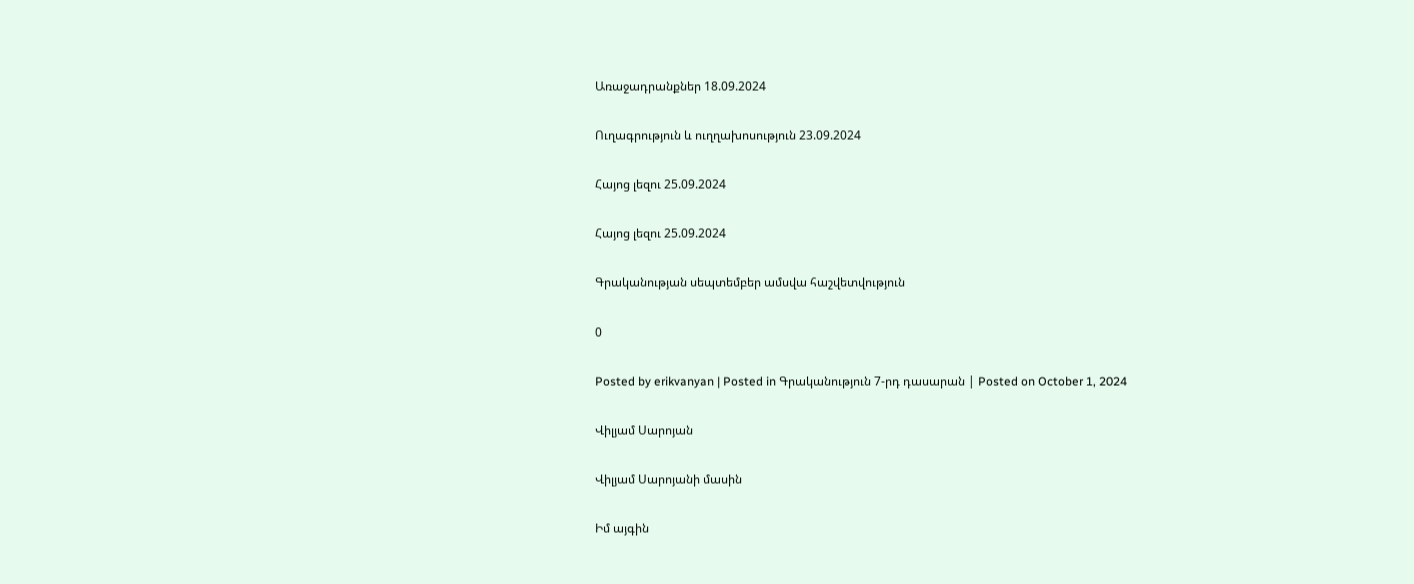Առաջադրանքներ 18.09.2024

Ուղագրություն և ուղղախոսություն 23.09.2024

Հայոց լեզու 25.09.2024

Հայոց լեզու 25.09.2024

Գրականության սեպտեմբեր ամսվա հաշվետվություն

0

Posted by erikvanyan | Posted in Գրականություն 7-րդ դասարան | Posted on October 1, 2024

Վիլյամ Սարոյան

Վիլյամ Սարոյանի մասին

Իմ այգին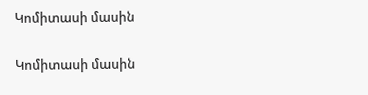Կոմիտասի մասին

Կոմիտասի մասին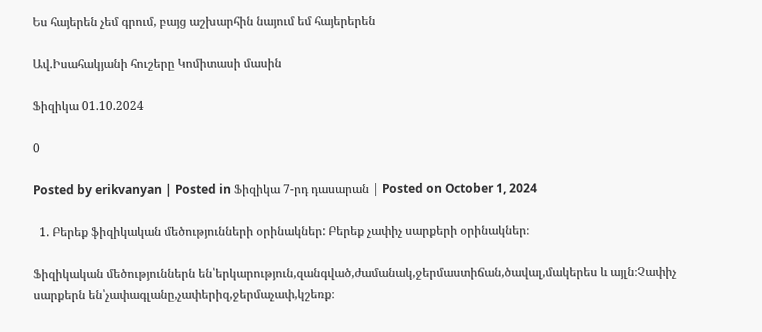Ես հայերեն չեմ գրում, բայց աշխարհին նայում եմ հայերերեն

Ավ.Իսահակյանի հուշերը Կոմիտասի մասին

Ֆիզիկա 01.10.2024

0

Posted by erikvanyan | Posted in Ֆիզիկա 7-րդ դասարան | Posted on October 1, 2024

  1. Բերեք ֆիզիկական մեծությունների օրինակներ: Բերեք չափիչ սարքերի օրինակներ։

Ֆիզիկական մեծություններն են՝երկարություն,զանգված,ժամանակ,ջերմաստիճան,ծավալ,մակերես և այլն։Չափիչ սարքերն են՝չափագլանը,չափերիզ,ջերմաչափ,կշեռք։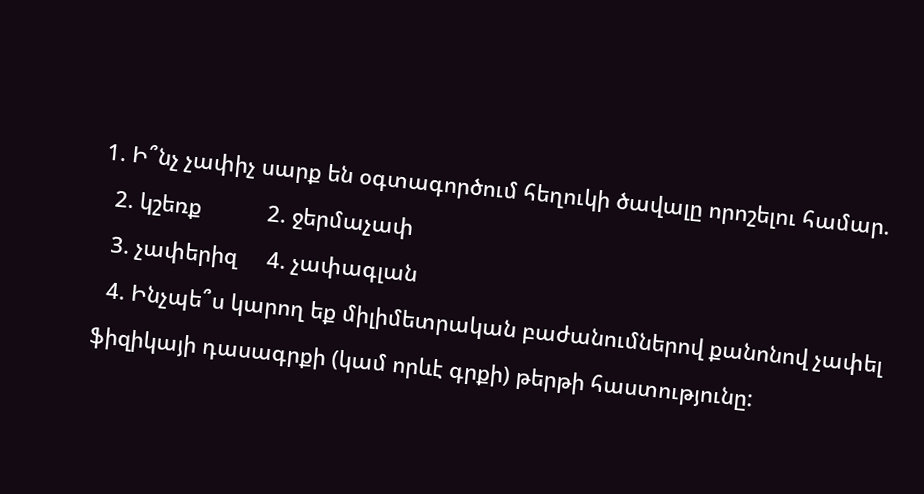1. Ի՞նչ չափիչ սարք են օգտագործում հեղուկի ծավալը որոշելու համար.
  2. կշեռք           2. ջերմաչափ
  3. չափերիզ     4. չափագլան
  4. Ինչպե՞ս կարող եք միլիմետրական բաժանումներով քանոնով չափել ֆիզիկայի դասագրքի (կամ որևէ գրքի) թերթի հաստությունը: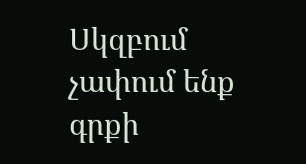Սկզբում չափում ենք գրքի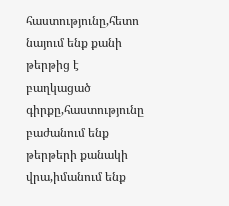հաստությունը,հետո նայում ենք քանի թերթից է բաղկացած գիրքը,հաստությունը բաժանում ենք թերթերի քանակի վրա,իմանում ենք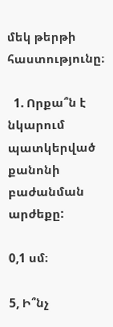մեկ թերթի հաստությունը։

  1. Որքա՞ն է նկարում պատկերված քանոնի բաժանման արժեքը:

0,1 սմ։

5, Ի՞նչ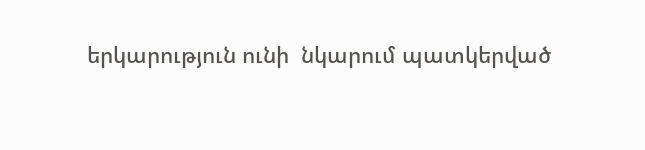երկարություն ունի  նկարում պատկերված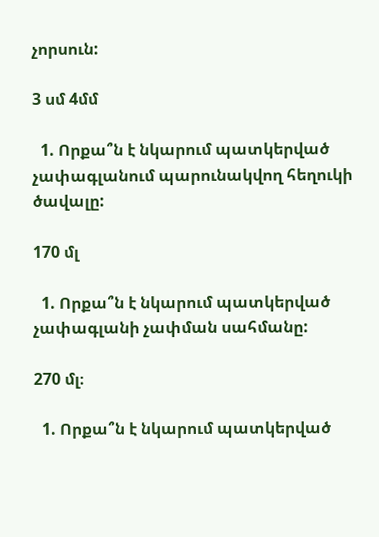չորսուն:

3 սմ 4մմ

  1. Որքա՞ն է նկարում պատկերված չափագլանում պարունակվող հեղուկի ծավալը:

170 մլ

  1. Որքա՞ն է նկարում պատկերված չափագլանի չափման սահմանը:

270 մլ։

  1. Որքա՞ն է նկարում պատկերված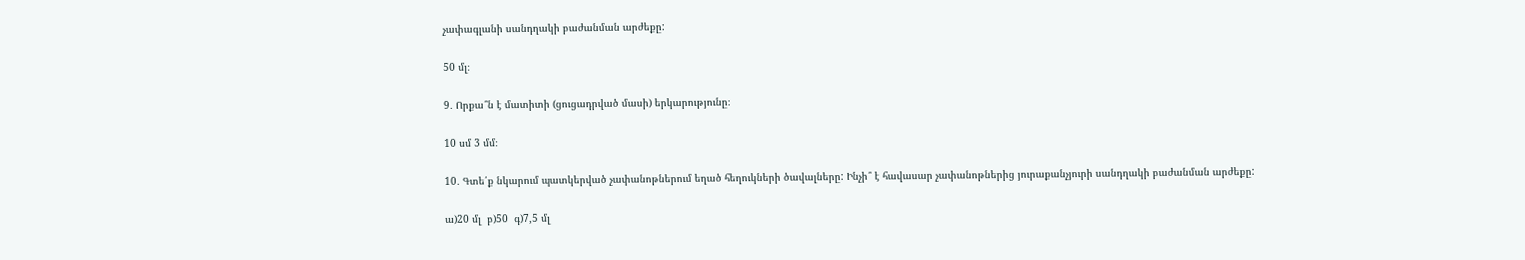չափագլանի սանդղակի բաժանման արժեքը:

50 մլ։

9․ Որքա՞ն է մատիտի (ցուցադրված մասի) երկարությունը։

10 սմ 3 մմ։

10․ Գտե՛ք նկարում պատկերված չափանոթներում եղած հեղուկների ծավալները: Ինչի՞ է հավասար չափանոթներից յուրաքանչյուրի սանդղակի բաժանման արժեքը:

ա)20 մլ  բ)50  գ)7,5 մլ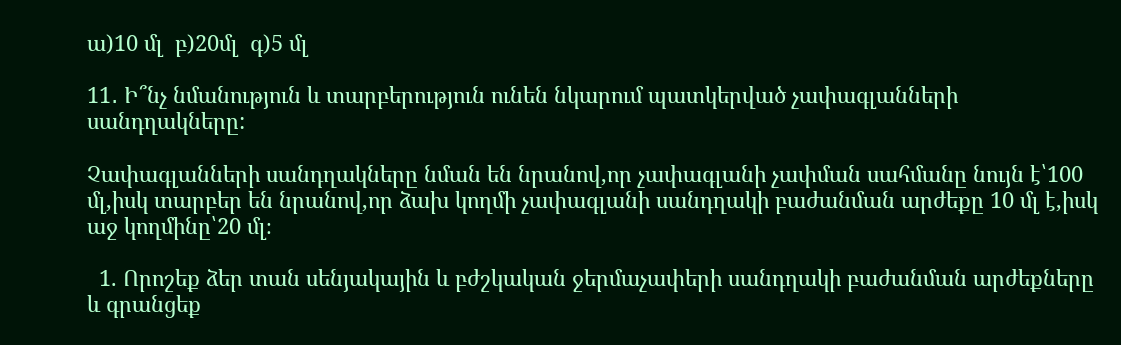ա)10 մլ  բ)20մլ  գ)5 մլ

11․ Ի՞նչ նմանություն և տարբերություն ունեն նկարում պատկերված չափագլանների սանդղակները:

Չափագլանների սանդղակները նման են նրանով,որ չափագլանի չափման սահմանը նույն է՝100 մլ,իսկ տարբեր են նրանով,որ ձախ կողմի չափագլանի սանդղակի բաժանման արժեքը 10 մլ է,իսկ աջ կողմինը՝20 մլ։

  1. Որոշեք ձեր տան սենյակային և բժշկական ջերմաչափերի սանդղակի բաժանման արժեքները և գրանցեք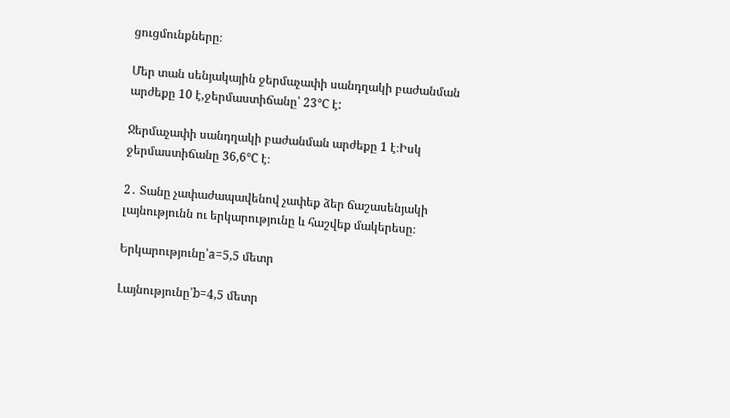ցուցմունքները։

Մեր տան սենյակային ջերմաչափի սանդղակի բաժանման արժեքը 10 է,ջերմաստիճանը՝ 23℃ է:

Ջերմաչափի սանդղակի բաժանման արժեքը 1 է։Իսկ ջերմաստիճանը 36,6℃ է։

2․ Տանը չափաժապավենով չափեք ձեր ճաշասենյակի լայնությունն ու երկարությունը և հաշվեք մակերեսը։

Երկարությունը՝a=5,5 մետր

Լայնությունը՝b=4,5 մետր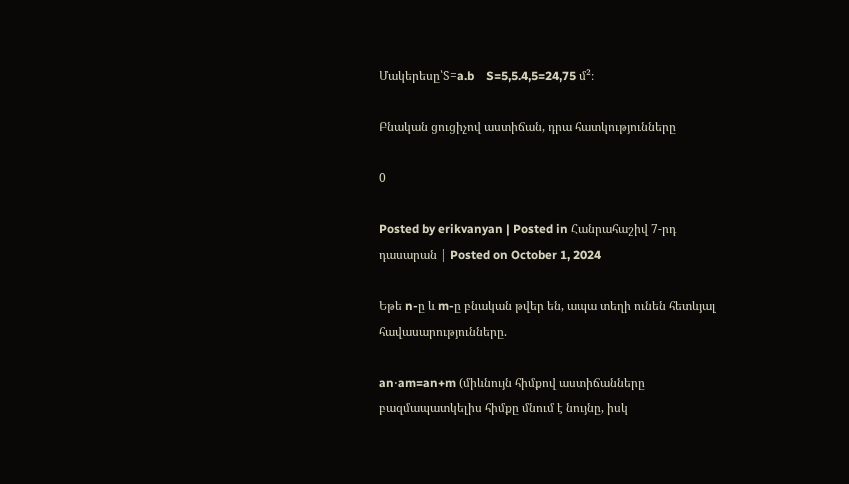Մակերեսը՝S=a.b    S=5,5.4,5=24,75 մ²։

Բնական ցուցիչով աստիճան, դրա հատկությունները

0

Posted by erikvanyan | Posted in Հանրահաշիվ 7-րդ դասարան | Posted on October 1, 2024

Եթե n-ը և m-ը բնական թվեր են, ապա տեղի ունեն հետևյալ հավասարությունները.

an⋅am=an+m (միևնույն հիմքով աստիճանները բազմապատկելիս հիմքը մնում է նույնը, իսկ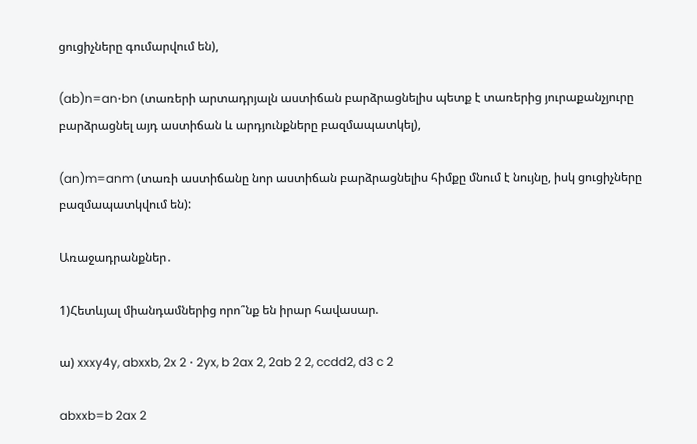ցուցիչները գումարվում են),

(ab)n=an⋅bn (տառերի արտադրյալն աստիճան բարձրացնելիս պետք է տառերից յուրաքանչյուրը բարձրացնել այդ աստիճան և արդյունքները բազմապատկել),

(an)m=anm (տառի աստիճանը նոր աստիճան բարձրացնելիս հիմքը մնում է նույնը, իսկ ցուցիչները բազմապատկվում են):

Առաջադրանքներ․

1)Հետևյալ միանդամներից որո՞նք են իրար հավասար.

ա) xxxy4y, abxxb, 2x 2 ⋅ 2yx, b 2ax 2, 2ab 2 2, ccdd2, d3 c 2

abxxb=b 2ax 2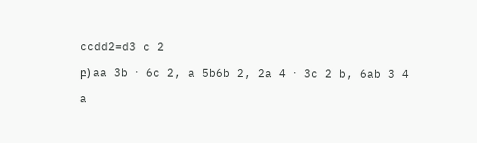ccdd2=d3 c 2

բ) aa 3b ⋅ 6c 2, a 5b6b 2, 2a 4 ⋅ 3c 2 b, 6ab 3 4

a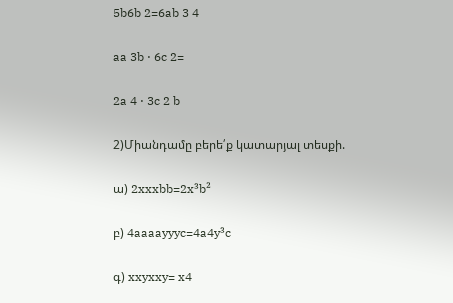5b6b 2=6ab 3 4

aa 3b ⋅ 6c 2=

2a 4 ⋅ 3c 2 b

2)Միանդամը բերե՛ք կատարյալ տեսքի.

ա) 2xxxbb=2x³b²

բ) 4aaaayyyc=4a4y³c

գ) xxyxxy= x4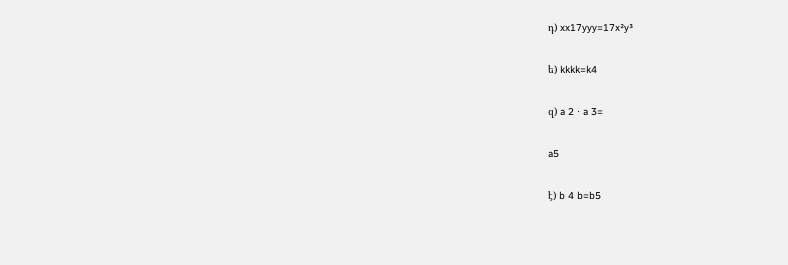դ) xx17yyy=17x²y³

ե) kkkk=k4

զ) a 2 ⋅ a 3=

a5

է) b 4 b=b5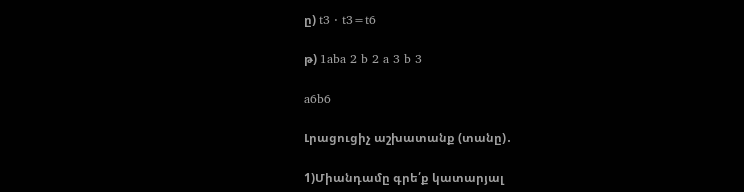ը) t3 ⋅ t3=t6

թ) 1aba 2 b 2 a 3 b 3

a6b6

Լրացուցիչ աշխատանք (տանը)․

1)Միանդամը գրե՛ք կատարյալ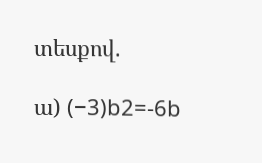տեսքով.

ա) (−3)b2=-6b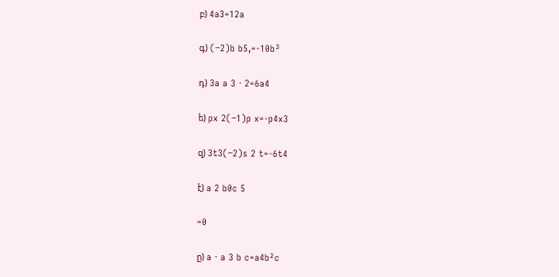բ) 4a3=12a

գ) (−2)b b5,=-10b³

դ) 3a a 3 ⋅ 2=6a4

ե) px 2(−1)p x=-p4x3

զ) 3t3(−2)s 2 t=-6t4

է) a 2 b0c 5

=0

ը) a ⋅ a 3 b c=a4b²c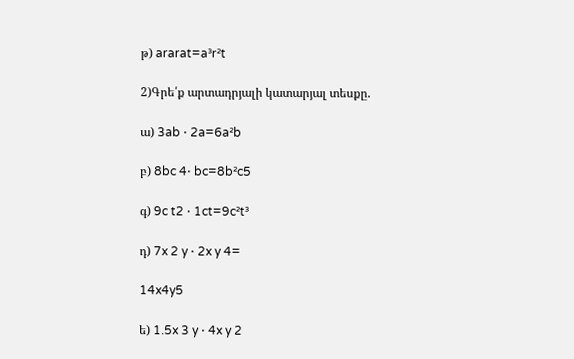թ) ararat=a³r²t

2)Գրե՛ք արտադրյալի կատարյալ տեսքը.

ա) 3ab ⋅ 2a=6a²b

բ) 8bc 4⋅ bc=8b²c5

գ) 9c t2 ⋅ 1ct=9c²t³

դ) 7x 2 y ⋅ 2x y 4=

14x4y5

ե) 1.5x 3 y ⋅ 4x y 2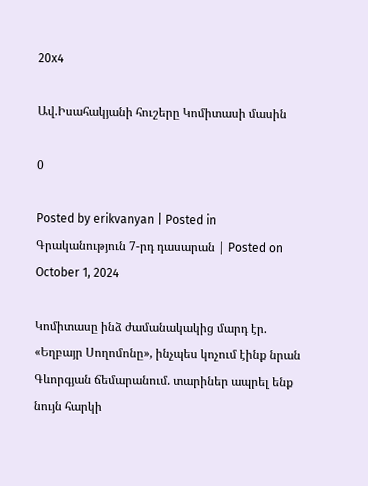20x4

Ավ.Իսահակյանի հուշերը Կոմիտասի մասին

0

Posted by erikvanyan | Posted in Գրականություն 7-րդ դասարան | Posted on October 1, 2024

Կոմիտասը ինձ ժամանակակից մարդ էր. «Եղբայր Սողոմոնը», ինչպես կոչում էինք նրան Գևորգյան ճեմարանում. տարիներ ապրել ենք նույն հարկի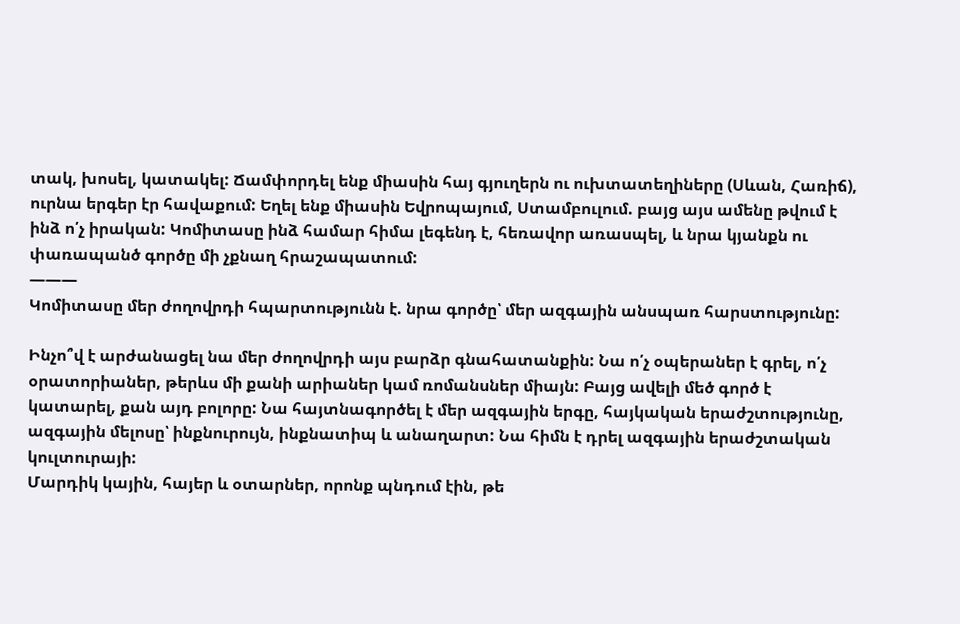տակ, խոսել, կատակել: Ճամփորդել ենք միասին հայ գյուղերն ու ուխտատեղիները (Սևան, Հառիճ), ուրնա երգեր էր հավաքում: Եղել ենք միասին Եվրոպայում, Ստամբուլում. բայց այս ամենը թվում է ինձ ո՛չ իրական: Կոմիտասը ինձ համար հիմա լեգենդ է, հեռավոր առասպել, և նրա կյանքն ու փառապանծ գործը մի չքնաղ հրաշապատում:
———
Կոմիտասը մեր ժողովրդի հպարտությունն է. նրա գործը՝ մեր ազգային անսպառ հարստությունը:

Ինչո՞վ է արժանացել նա մեր ժողովրդի այս բարձր գնահատանքին: Նա ո՛չ օպերաներ է գրել, ո՛չ օրատորիաներ, թերևս մի քանի արիաներ կամ ռոմանսներ միայն: Բայց ավելի մեծ գործ է կատարել, քան այդ բոլորը: Նա հայտնագործել է մեր ազգային երգը, հայկական երաժշտությունը, ազգային մելոսը՝ ինքնուրույն, ինքնատիպ և անաղարտ: Նա հիմն է դրել ազգային երաժշտական կուլտուրայի:
Մարդիկ կային, հայեր և օտարներ, որոնք պնդում էին, թե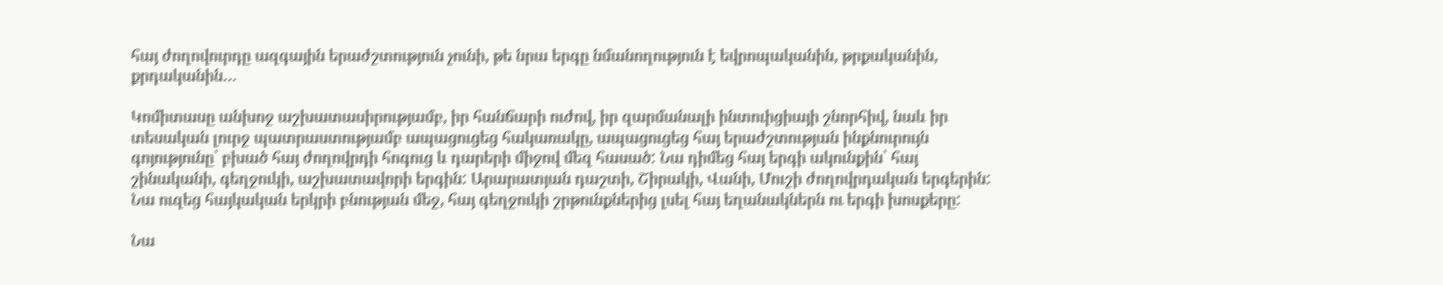հայ ժողովուրդը ազգային երաժշտություն չունի, թե նրա երգը նմանողություն է եվրոպականին, թրքականին, քրդականին…

Կոմիտասը անխոջ աշխատասիրությամբ, իր հանճարի ուժով, իր զարմանալի ինտուիցիայի շնորհիվ, նաև իր տեսական լուրջ պատրաստությամբ ապացուցեց հակառակը, ապացուցեց հայ երաժշտության ինքնուրույն գոյությունը՝ բխած հայ ժողովրդի հոգուց և դարերի միջով մեզ հասած: Նա դիմեց հայ երգի ակունքին՝ հայ շինականի, գեղջուկի, աշխատավորի երգին: Արարատյան դաշտի, Շիրակի, Վանի, Մուշի ժողովրդական երգերին: Նա ուզեց հայկական երկրի բնության մեջ, հայ գեղջուկի շրթունքներից լսել հայ եղանակներն ու երգի խոսքերը:

Նա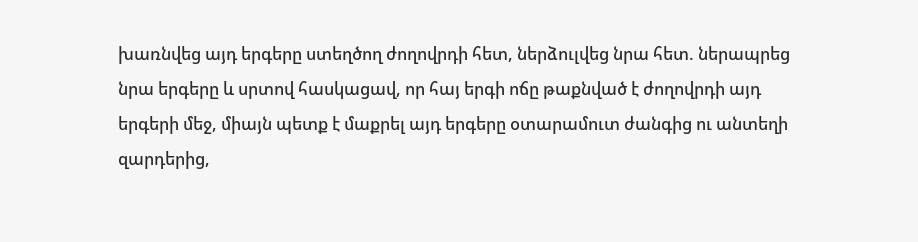խառնվեց այդ երգերը ստեղծող ժողովրդի հետ, ներձուլվեց նրա հետ. ներապրեց նրա երգերը և սրտով հասկացավ, որ հայ երգի ոճը թաքնված է ժողովրդի այդ երգերի մեջ, միայն պետք է մաքրել այդ երգերը օտարամուտ ժանգից ու անտեղի զարդերից,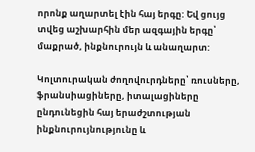որոնք աղարտել էին հայ երգը: Եվ ցույց տվեց աշխարհին մեր ազգային երգը՝ մաքրած, ինքնուրույն և անաղարտ:

Կոլտուրական ժողովուրդները՝ ռուսները, ֆրանսիացիները, իտալացիները ընդունեցին հայ երաժշտության ինքնուրույնությունը և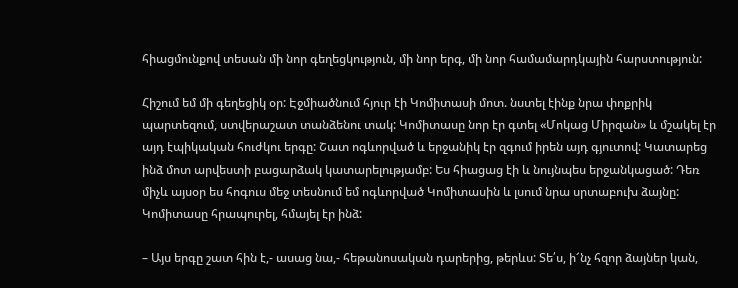հիացմունքով տեսան մի նոր գեղեցկություն, մի նոր երգ, մի նոր համամարդկային հարստություն:

Հիշում եմ մի գեղեցիկ օր: Էջմիածնում հյուր էի Կոմիտասի մոտ. նստել էինք նրա փոքրիկ պարտեզում, ստվերաշատ տանձենու տակ: Կոմիտասը նոր էր գտել «Մոկաց Միրզան» և մշակել էր այդ էպիկական հուժկու երգը: Շատ ոգևորված և երջանիկ էր զգում իրեն այդ գյուտով: Կատարեց ինձ մոտ արվեստի բացարձակ կատարելությամբ: Ես հիացաց էի և նույնպես երջանկացած: Դեռ միչև այսօր ես հոգուս մեջ տեսնում եմ ոգևորված Կոմիտասին և լսում նրա սրտաբուխ ձայնը: Կոմիտասը հրապուրել, հմայել էր ինձ:

– Այս երգը շատ հին է,- ասաց նա,- հեթանոսական դարերից, թերևս: Տե՛ս, ի՜նչ հզոր ձայներ կան,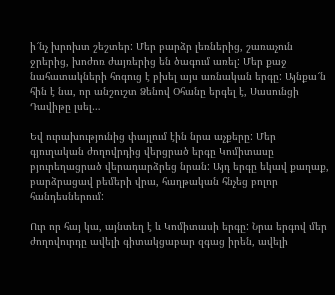ի՜նչ խրոխտ շեշտեր: Մեր բարձր լեռներից, շառաչուն ջրերից, խոժոռ ժայռերից են ծագում առել: Մեր քաջ նահատակների հոգուց է բխել այս առնական երգը: Այնքա՜ն հին է նա, որ անշուշտ Ձենով Օհանը երգել է, Սասունցի Դավիթը լսել…

Եվ ուրախությունից փայլում էին նրա աչքերը: Մեր գյուղական ժողովրդից վերցրած երգը Կոմիտասը բյուրեղացրած վերադարձրեց նրան: Այդ երգը եկավ քաղաք, բարձրացավ բեմերի վրա, հաղթական հնչեց բոլոր հանդեսներում:

Ուր որ հայ կա, այնտեղ է և Կոմիտասի երգը: Նրա երգով մեր ժողովուրդը ավելի գիտակցաբար զգաց իրեն, ավելի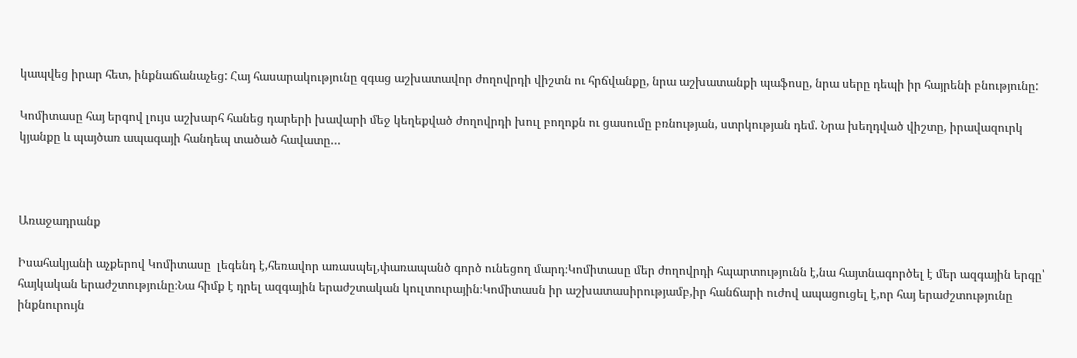կապվեց իրար հետ, ինքնաճանաչեց: Հայ հասարակությունը զգաց աշխատավոր ժողովրդի վիշտն ու հրճվանքը, նրա աշխատանքի պաֆոսը, նրա սերը դեպի իր հայրենի բնությունը:

Կոմիտասը հայ երգով լույս աշխարհ հանեց դարերի խավարի մեջ կեղեքված ժողովրդի խուլ բողոքն ու ցասումը բռնության, ստրկության դեմ. Նրա խեղդված վիշտը, իրավազուրկ կյանքը և պայծառ ապագայի հանդեպ տածած հավատը…



Առաջադրանք

Իսահակյանի աչքերով Կոմիտասը  լեգենդ է,հեռավոր առասպել,փառապանծ գործ ունեցող մարդ։Կոմիտասը մեր ժողովրդի հպարտությունն է,նա հայտնագործել է մեր ազգային երգը՝ հայկական երաժշտությունը։Նա հիմք է դրել ազգային երաժշտական կուլտուրային։Կոմիտասն իր աշխատասիրությամբ,իր հանճարի ուժով ապացուցել է,որ հայ երաժշտությունը ինքնուրույն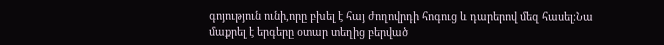գոյություն ունի,որը բխել է հայ ժողովրդի հոգուց և դարերով մեզ հասել։Նա մաքրել է երգերը օտար տեղից բերված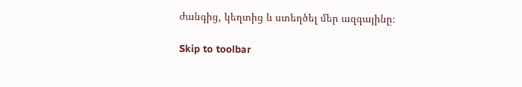ժանգից, կեղտից և ստեղծել մեր ազգայինը։

Skip to toolbar